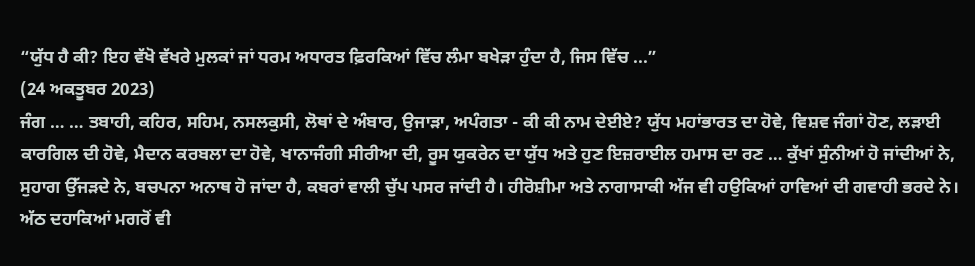“ਯੁੱਧ ਹੈ ਕੀ? ਇਹ ਵੱਖੋ ਵੱਖਰੇ ਮੁਲਕਾਂ ਜਾਂ ਧਰਮ ਅਧਾਰਤ ਫ਼ਿਰਕਿਆਂ ਵਿੱਚ ਲੰਮਾ ਬਖੇੜਾ ਹੁੰਦਾ ਹੈ, ਜਿਸ ਵਿੱਚ ...”
(24 ਅਕਤੂਬਰ 2023)
ਜੰਗ … … ਤਬਾਹੀ, ਕਹਿਰ, ਸਹਿਮ, ਨਸਲਕੁਸੀ, ਲੋਥਾਂ ਦੇ ਅੰਬਾਰ, ਉਜਾੜਾ, ਅਪੰਗਤਾ - ਕੀ ਕੀ ਨਾਮ ਦੇਈਏ? ਯੁੱਧ ਮਹਾਂਭਾਰਤ ਦਾ ਹੋਵੇ, ਵਿਸ਼ਵ ਜੰਗਾਂ ਹੋਣ, ਲੜਾਈ ਕਾਰਗਿਲ ਦੀ ਹੋਵੇ, ਮੈਦਾਨ ਕਰਬਲਾ ਦਾ ਹੋਵੇ, ਖਾਨਾਜੰਗੀ ਸੀਰੀਆ ਦੀ, ਰੂਸ ਯੁਕਰੇਨ ਦਾ ਯੁੱਧ ਅਤੇ ਹੁਣ ਇਜ਼ਰਾਈਲ ਹਮਾਸ ਦਾ ਰਣ … ਕੁੱਖਾਂ ਸੁੰਨੀਆਂ ਹੋ ਜਾਂਦੀਆਂ ਨੇ, ਸੁਹਾਗ ਉੱਜੜਦੇ ਨੇ, ਬਚਪਨਾ ਅਨਾਥ ਹੋ ਜਾਂਦਾ ਹੈ, ਕਬਰਾਂ ਵਾਲੀ ਚੁੱਪ ਪਸਰ ਜਾਂਦੀ ਹੈ। ਹੀਰੋਸ਼ੀਮਾ ਅਤੇ ਨਾਗਾਸਾਕੀ ਅੱਜ ਵੀ ਹਉਕਿਆਂ ਹਾਵਿਆਂ ਦੀ ਗਵਾਹੀ ਭਰਦੇ ਨੇ। ਅੱਠ ਦਹਾਕਿਆਂ ਮਗਰੋਂ ਵੀ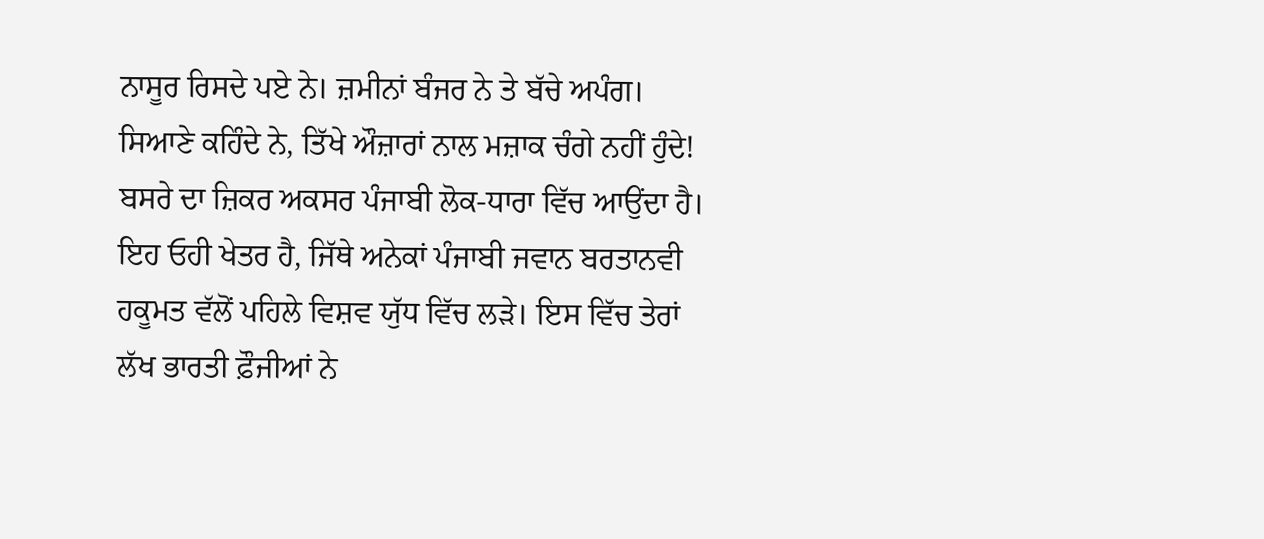ਨਾਸੂਰ ਰਿਸਦੇ ਪਏ ਨੇ। ਜ਼ਮੀਨਾਂ ਬੰਜਰ ਨੇ ਤੇ ਬੱਚੇ ਅਪੰਗ। ਸਿਆਣੇ ਕਹਿੰਦੇ ਨੇ, ਤਿੱਖੇ ਔਜ਼ਾਰਾਂ ਨਾਲ ਮਜ਼ਾਕ ਚੰਗੇ ਨਹੀਂ ਹੁੰਦੇ!
ਬਸਰੇ ਦਾ ਜ਼ਿਕਰ ਅਕਸਰ ਪੰਜਾਬੀ ਲੋਕ-ਧਾਰਾ ਵਿੱਚ ਆਉਂਦਾ ਹੈ। ਇਹ ਓਹੀ ਖੇਤਰ ਹੈ, ਜਿੱਥੇ ਅਨੇਕਾਂ ਪੰਜਾਬੀ ਜਵਾਨ ਬਰਤਾਨਵੀ ਹਕੂਮਤ ਵੱਲੋਂ ਪਹਿਲੇ ਵਿਸ਼ਵ ਯੁੱਧ ਵਿੱਚ ਲੜੇ। ਇਸ ਵਿੱਚ ਤੇਰਾਂ ਲੱਖ ਭਾਰਤੀ ਫ਼ੌਜੀਆਂ ਨੇ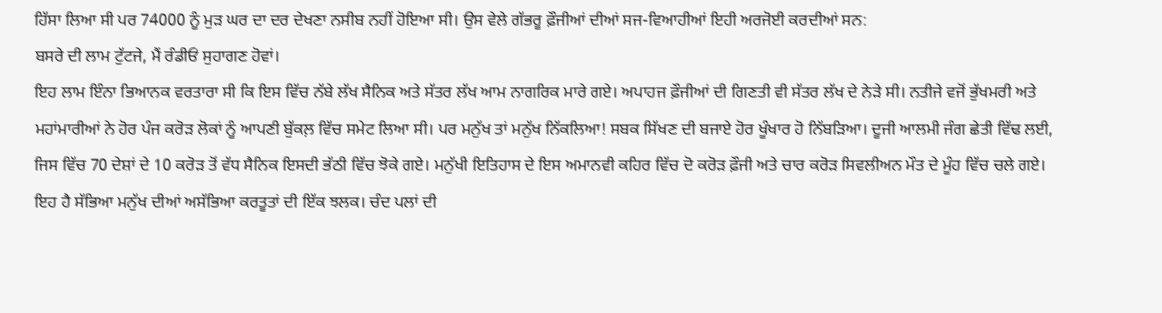ਹਿੱਸਾ ਲਿਆ ਸੀ ਪਰ 74000 ਨੂੰ ਮੁੜ ਘਰ ਦਾ ਦਰ ਦੇਖਣਾ ਨਸੀਬ ਨਹੀਂ ਹੋਇਆ ਸੀ। ਉਸ ਵੇਲੇ ਗੱਭਰੂ ਫ਼ੌਜੀਆਂ ਦੀਆਂ ਸਜ-ਵਿਆਹੀਆਂ ਇਹੀ ਅਰਜੋਈ ਕਰਦੀਆਂ ਸਨ:
ਬਸਰੇ ਦੀ ਲਾਮ ਟੁੱਟਜੇ, ਮੈਂ ਰੰਡੀਓਂ ਸੁਹਾਗਣ ਹੋਵਾਂ।
ਇਹ ਲਾਮ ਇੰਨਾ ਭਿਆਨਕ ਵਰਤਾਰਾ ਸੀ ਕਿ ਇਸ ਵਿੱਚ ਨੱਬੇ ਲੱਖ ਸੈਨਿਕ ਅਤੇ ਸੱਤਰ ਲੱਖ ਆਮ ਨਾਗਰਿਕ ਮਾਰੇ ਗਏ। ਅਪਾਹਜ ਫ਼ੌਜੀਆਂ ਦੀ ਗਿਣਤੀ ਵੀ ਸੱਤਰ ਲੱਖ ਦੇ ਨੇੜੇ ਸੀ। ਨਤੀਜੇ ਵਜੋਂ ਭੁੱਖਮਰੀ ਅਤੇ ਮਹਾਂਮਾਰੀਆਂ ਨੇ ਹੋਰ ਪੰਜ ਕਰੋੜ ਲੋਕਾਂ ਨੂੰ ਆਪਣੀ ਬੁੱਕਲ਼ ਵਿੱਚ ਸਮੇਟ ਲਿਆ ਸੀ। ਪਰ ਮਨੁੱਖ ਤਾਂ ਮਨੁੱਖ ਨਿੱਕਲਿਆ! ਸਬਕ ਸਿੱਖਣ ਦੀ ਬਜਾਏ ਹੋਰ ਖੂੰਖਾਰ ਹੋ ਨਿੱਬੜਿਆ। ਦੂਜੀ ਆਲਮੀ ਜੰਗ ਛੇਤੀ ਵਿੱਢ ਲਈ, ਜਿਸ ਵਿੱਚ 70 ਦੇਸ਼ਾਂ ਦੇ 10 ਕਰੋੜ ਤੋਂ ਵੱਧ ਸੈਨਿਕ ਇਸਦੀ ਭੱਠੀ ਵਿੱਚ ਝੋਕੇ ਗਏ। ਮਨੁੱਖੀ ਇਤਿਹਾਸ ਦੇ ਇਸ ਅਮਾਨਵੀ ਕਹਿਰ ਵਿੱਚ ਦੋ ਕਰੋੜ ਫ਼ੌਜੀ ਅਤੇ ਚਾਰ ਕਰੋੜ ਸਿਵਲੀਅਨ ਮੌਤ ਦੇ ਮੂੰਹ ਵਿੱਚ ਚਲੇ ਗਏ। ਇਹ ਹੈ ਸੱਭਿਆ ਮਨੁੱਖ ਦੀਆਂ ਅਸੱਭਿਆ ਕਰਤੂਤਾਂ ਦੀ ਇੱਕ ਝਲਕ। ਚੰਦ ਪਲਾਂ ਦੀ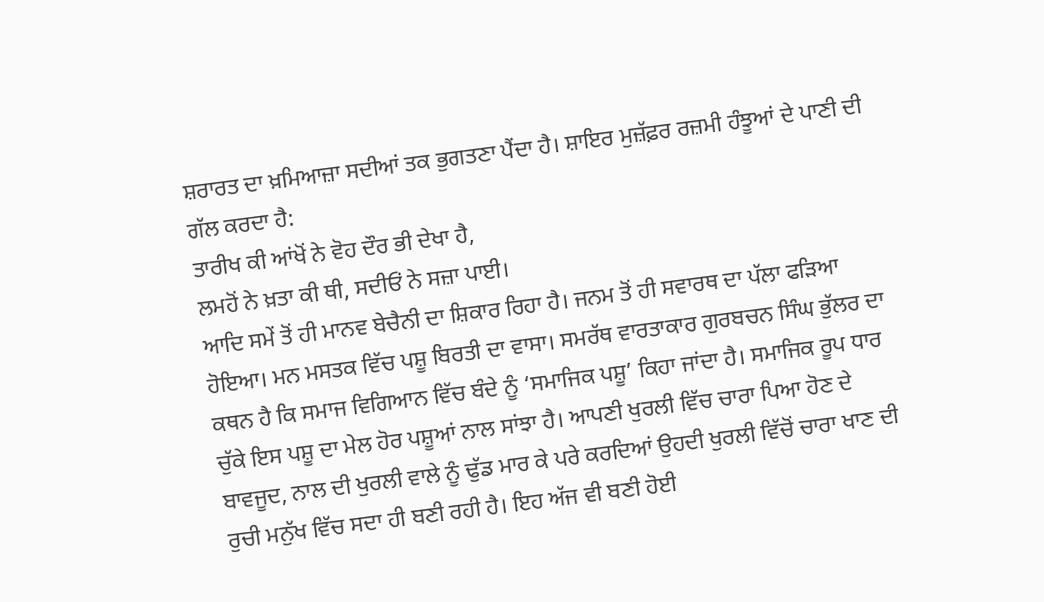ਸ਼ਰਾਰਤ ਦਾ ਖ਼ਮਿਆਜ਼ਾ ਸਦੀਆਂ ਤਕ ਭੁਗਤਣਾ ਪੈਂਦਾ ਹੈ। ਸ਼ਾਇਰ ਮੁਜ਼ੱਫ਼ਰ ਰਜ਼ਮੀ ਹੰਝੂਆਂ ਦੇ ਪਾਣੀ ਦੀ ਗੱਲ ਕਰਦਾ ਹੈ:
ਤਾਰੀਖ ਕੀ ਆਂਖੋਂ ਨੇ ਵੋਹ ਦੌਰ ਭੀ ਦੇਖਾ ਹੈ,
ਲਮਹੋਂ ਨੇ ਖ਼ਤਾ ਕੀ ਥੀ, ਸਦੀਓਂ ਨੇ ਸਜ਼ਾ ਪਾਈ।
ਆਦਿ ਸਮੇਂ ਤੋਂ ਹੀ ਮਾਨਵ ਬੇਚੈਨੀ ਦਾ ਸ਼ਿਕਾਰ ਰਿਹਾ ਹੈ। ਜਨਮ ਤੋਂ ਹੀ ਸਵਾਰਥ ਦਾ ਪੱਲਾ ਫੜਿਆ ਹੋਇਆ। ਮਨ ਮਸਤਕ ਵਿੱਚ ਪਸ਼ੂ ਬਿਰਤੀ ਦਾ ਵਾਸਾ। ਸਮਰੱਥ ਵਾਰਤਾਕਾਰ ਗੁਰਬਚਨ ਸਿੰਘ ਭੁੱਲਰ ਦਾ ਕਥਨ ਹੈ ਕਿ ਸਮਾਜ ਵਿਗਿਆਨ ਵਿੱਚ ਬੰਦੇ ਨੂੰ ‘ਸਮਾਜਿਕ ਪਸ਼ੂ’ ਕਿਹਾ ਜਾਂਦਾ ਹੈ। ਸਮਾਜਿਕ ਰੂਪ ਧਾਰ ਚੁੱਕੇ ਇਸ ਪਸ਼ੂ ਦਾ ਮੇਲ ਹੋਰ ਪਸ਼ੂਆਂ ਨਾਲ ਸਾਂਝਾ ਹੈ। ਆਪਣੀ ਖੁਰਲੀ ਵਿੱਚ ਚਾਰਾ ਪਿਆ ਹੋਣ ਦੇ ਬਾਵਜੂਦ, ਨਾਲ ਦੀ ਖੁਰਲੀ ਵਾਲੇ ਨੂੰ ਢੁੱਡ ਮਾਰ ਕੇ ਪਰੇ ਕਰਦਿਆਂ ਉਹਦੀ ਖੁਰਲੀ ਵਿੱਚੋਂ ਚਾਰਾ ਖਾਣ ਦੀ ਰੁਚੀ ਮਨੁੱਖ ਵਿੱਚ ਸਦਾ ਹੀ ਬਣੀ ਰਹੀ ਹੈ। ਇਹ ਅੱਜ ਵੀ ਬਣੀ ਹੋਈ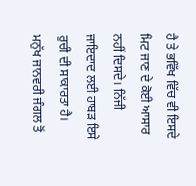ਹੈ ਤੇ ਭਵਿੱਖ ਵਿੱਚ ਵੀ ਇਸਦੇ ਮਿਟ ਜਾਣ ਦੇ ਕੋਈ ਆਸਾਰ ਨਹੀਂ ਦਿਸਦੇ। ਨਿੱਜੀ ਜਾਇਦਾਦ ਲਈ ਹਾਬੜ ਇਸੇ ਰੁਚੀ ਦੀ ਸਾਕਾਰਤਾ ਹੈ। ਮਨੁੱਖ ਜਾਨਵਰੀ ਜੰਗਲ ਤੋਂ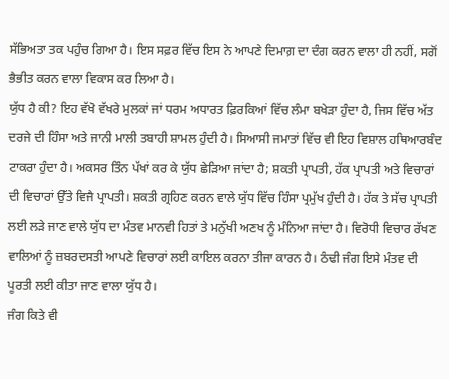ਸੱਭਿਅਤਾ ਤਕ ਪਹੁੰਚ ਗਿਆ ਹੈ। ਇਸ ਸਫ਼ਰ ਵਿੱਚ ਇਸ ਨੇ ਆਪਣੇ ਦਿਮਾਗ਼ ਦਾ ਦੰਗ ਕਰਨ ਵਾਲਾ ਹੀ ਨਹੀਂ, ਸਗੋਂ ਭੈਭੀਤ ਕਰਨ ਵਾਲਾ ਵਿਕਾਸ ਕਰ ਲਿਆ ਹੈ।
ਯੁੱਧ ਹੈ ਕੀ? ਇਹ ਵੱਖੋ ਵੱਖਰੇ ਮੁਲਕਾਂ ਜਾਂ ਧਰਮ ਅਧਾਰਤ ਫ਼ਿਰਕਿਆਂ ਵਿੱਚ ਲੰਮਾ ਬਖੇੜਾ ਹੁੰਦਾ ਹੈ, ਜਿਸ ਵਿੱਚ ਅੱਤ ਦਰਜੇ ਦੀ ਹਿੰਸਾ ਅਤੇ ਜਾਨੀ ਮਾਲੀ ਤਬਾਹੀ ਸ਼ਾਮਲ ਹੁੰਦੀ ਹੈ। ਸਿਆਸੀ ਜਮਾਤਾਂ ਵਿੱਚ ਵੀ ਇਹ ਵਿਸ਼ਾਲ ਹਥਿਆਰਬੰਦ ਟਾਕਰਾ ਹੁੰਦਾ ਹੈ। ਅਕਸਰ ਤਿੰਨ ਪੱਖਾਂ ਕਰ ਕੇ ਯੁੱਧ ਛੇੜਿਆ ਜਾਂਦਾ ਹੈ; ਸ਼ਕਤੀ ਪ੍ਰਾਪਤੀ, ਹੱਕ ਪ੍ਰਾਪਤੀ ਅਤੇ ਵਿਚਾਰਾਂ ਦੀ ਵਿਚਾਰਾਂ ਉੱਤੇ ਵਿਜੈ ਪ੍ਰਾਪਤੀ। ਸ਼ਕਤੀ ਗ੍ਰਹਿਣ ਕਰਨ ਵਾਲੇ ਯੁੱਧ ਵਿੱਚ ਹਿੰਸਾ ਪ੍ਰਮੁੱਖ ਹੁੰਦੀ ਹੈ। ਹੱਕ ਤੇ ਸੱਚ ਪ੍ਰਾਪਤੀ ਲਈ ਲੜੇ ਜਾਣ ਵਾਲੇ ਯੁੱਧ ਦਾ ਮੰਤਵ ਮਾਨਵੀ ਹਿਤਾਂ ਤੇ ਮਨੁੱਖੀ ਅਣਖ ਨੂੰ ਮੰਨਿਆ ਜਾਂਦਾ ਹੈ। ਵਿਰੋਧੀ ਵਿਚਾਰ ਰੱਖਣ ਵਾਲਿਆਂ ਨੂੰ ਜ਼ਬਰਦਸਤੀ ਆਪਣੇ ਵਿਚਾਰਾਂ ਲਈ ਕਾਇਲ ਕਰਨਾ ਤੀਜਾ ਕਾਰਨ ਹੈ। ਠੰਢੀ ਜੰਗ ਇਸੇ ਮੰਤਵ ਦੀ ਪੂਰਤੀ ਲਈ ਕੀਤਾ ਜਾਣ ਵਾਲਾ ਯੁੱਧ ਹੈ।
ਜੰਗ ਕਿਤੇ ਵੀ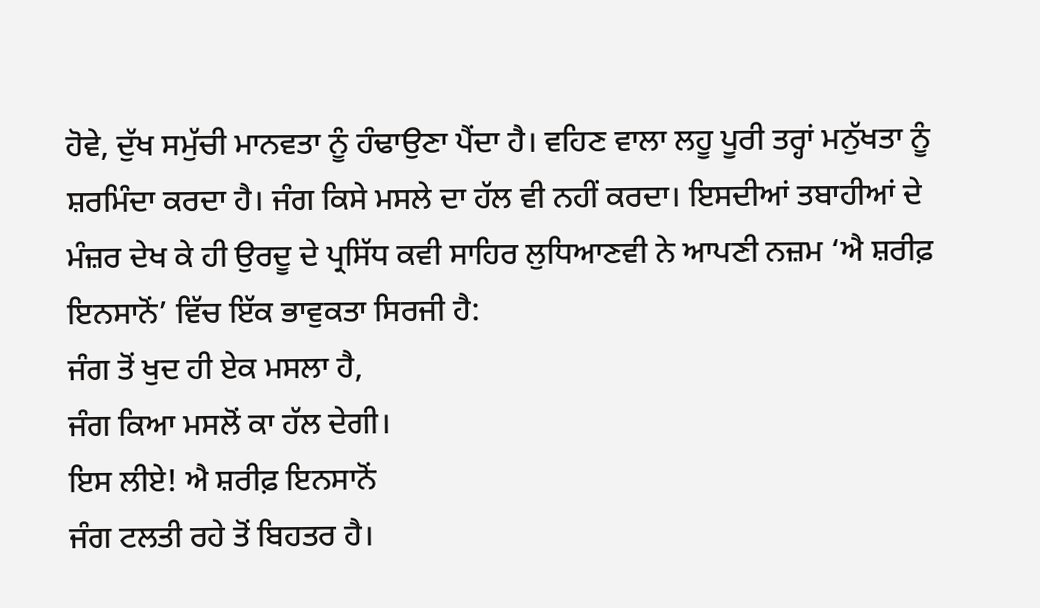ਹੋਵੇ, ਦੁੱਖ ਸਮੁੱਚੀ ਮਾਨਵਤਾ ਨੂੰ ਹੰਢਾਉਣਾ ਪੈਂਦਾ ਹੈ। ਵਹਿਣ ਵਾਲਾ ਲਹੂ ਪੂਰੀ ਤਰ੍ਹਾਂ ਮਨੁੱਖਤਾ ਨੂੰ ਸ਼ਰਮਿੰਦਾ ਕਰਦਾ ਹੈ। ਜੰਗ ਕਿਸੇ ਮਸਲੇ ਦਾ ਹੱਲ ਵੀ ਨਹੀਂ ਕਰਦਾ। ਇਸਦੀਆਂ ਤਬਾਹੀਆਂ ਦੇ ਮੰਜ਼ਰ ਦੇਖ ਕੇ ਹੀ ਉਰਦੂ ਦੇ ਪ੍ਰਸਿੱਧ ਕਵੀ ਸਾਹਿਰ ਲੁਧਿਆਣਵੀ ਨੇ ਆਪਣੀ ਨਜ਼ਮ ‘ਐ ਸ਼ਰੀਫ਼ ਇਨਸਾਨੋਂ’ ਵਿੱਚ ਇੱਕ ਭਾਵੁਕਤਾ ਸਿਰਜੀ ਹੈ:
ਜੰਗ ਤੋਂ ਖੁਦ ਹੀ ਏਕ ਮਸਲਾ ਹੈ,
ਜੰਗ ਕਿਆ ਮਸਲੋਂ ਕਾ ਹੱਲ ਦੇਗੀ।
ਇਸ ਲੀਏ! ਐ ਸ਼ਰੀਫ਼ ਇਨਸਾਨੋਂ
ਜੰਗ ਟਲਤੀ ਰਹੇ ਤੋਂ ਬਿਹਤਰ ਹੈ।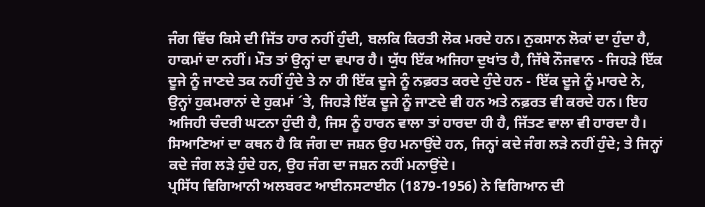ਜੰਗ ਵਿੱਚ ਕਿਸੇ ਦੀ ਜਿੱਤ ਹਾਰ ਨਹੀਂ ਹੁੰਦੀ, ਬਲਕਿ ਕਿਰਤੀ ਲੋਕ ਮਰਦੇ ਹਨ। ਨੁਕਸਾਨ ਲੋਕਾਂ ਦਾ ਹੁੰਦਾ ਹੈ, ਹਾਕਮਾਂ ਦਾ ਨਹੀਂ। ਮੌਤ ਤਾਂ ਉਨ੍ਹਾਂ ਦਾ ਵਪਾਰ ਹੈ। ਯੁੱਧ ਇੱਕ ਅਜਿਹਾ ਦੁਖਾਂਤ ਹੈ, ਜਿੱਥੇ ਨੌਜਵਾਨ - ਜਿਹੜੇ ਇੱਕ ਦੂਜੇ ਨੂੰ ਜਾਣਦੇ ਤਕ ਨਹੀਂ ਹੁੰਦੇ ਤੇ ਨਾ ਹੀ ਇੱਕ ਦੂਜੇ ਨੂੰ ਨਫ਼ਰਤ ਕਰਦੇ ਹੁੰਦੇ ਹਨ - ਇੱਕ ਦੂਜੇ ਨੂੰ ਮਾਰਦੇ ਨੇ, ਉਨ੍ਹਾਂ ਹੁਕਮਰਾਨਾਂ ਦੇ ਹੁਕਮਾਂ ´ਤੇ, ਜਿਹੜੇ ਇੱਕ ਦੂਜੇ ਨੂੰ ਜਾਣਦੇ ਵੀ ਹਨ ਅਤੇ ਨਫ਼ਰਤ ਵੀ ਕਰਦੇ ਹਨ। ਇਹ ਅਜਿਹੀ ਚੰਦਰੀ ਘਟਨਾ ਹੁੰਦੀ ਹੈ, ਜਿਸ ਨੂੰ ਹਾਰਨ ਵਾਲਾ ਤਾਂ ਹਾਰਦਾ ਹੀ ਹੈ, ਜਿੱਤਣ ਵਾਲਾ ਵੀ ਹਾਰਦਾ ਹੈ। ਸਿਆਣਿਆਂ ਦਾ ਕਥਨ ਹੈ ਕਿ ਜੰਗ ਦਾ ਜਸ਼ਨ ਉਹ ਮਨਾਉਂਦੇ ਹਨ, ਜਿਨ੍ਹਾਂ ਕਦੇ ਜੰਗ ਲੜੇ ਨਹੀਂ ਹੁੰਦੇ; ਤੇ ਜਿਨ੍ਹਾਂ ਕਦੇ ਜੰਗ ਲੜੇ ਹੁੰਦੇ ਹਨ, ਉਹ ਜੰਗ ਦਾ ਜਸ਼ਨ ਨਹੀਂ ਮਨਾਉਂਦੇ।
ਪ੍ਰਸਿੱਧ ਵਿਗਿਆਨੀ ਅਲਬਰਟ ਆਈਨਸਟਾਈਨ (1879-1956) ਨੇ ਵਿਗਿਆਨ ਦੀ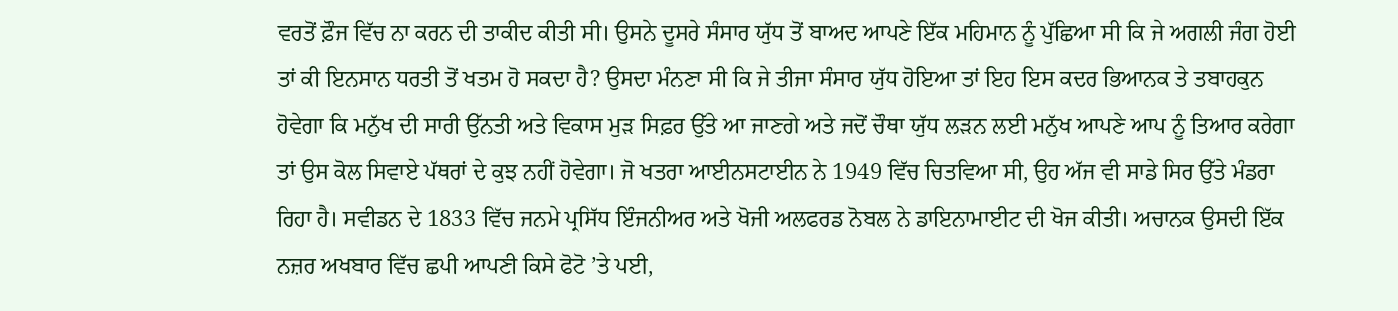ਵਰਤੋਂ ਫ਼ੌਜ ਵਿੱਚ ਨਾ ਕਰਨ ਦੀ ਤਾਕੀਦ ਕੀਤੀ ਸੀ। ਉਸਨੇ ਦੂਸਰੇ ਸੰਸਾਰ ਯੁੱਧ ਤੋਂ ਬਾਅਦ ਆਪਣੇ ਇੱਕ ਮਹਿਮਾਨ ਨੂੰ ਪੁੱਛਿਆ ਸੀ ਕਿ ਜੇ ਅਗਲੀ ਜੰਗ ਹੋਈ ਤਾਂ ਕੀ ਇਨਸਾਨ ਧਰਤੀ ਤੋਂ ਖਤਮ ਹੋ ਸਕਦਾ ਹੈ? ਉਸਦਾ ਮੰਨਣਾ ਸੀ ਕਿ ਜੇ ਤੀਜਾ ਸੰਸਾਰ ਯੁੱਧ ਹੋਇਆ ਤਾਂ ਇਹ ਇਸ ਕਦਰ ਭਿਆਨਕ ਤੇ ਤਬਾਹਕੁਨ ਹੋਵੇਗਾ ਕਿ ਮਨੁੱਖ ਦੀ ਸਾਰੀ ਉੱਨਤੀ ਅਤੇ ਵਿਕਾਸ ਮੁੜ ਸਿਫ਼ਰ ਉੱਤੇ ਆ ਜਾਣਗੇ ਅਤੇ ਜਦੋਂ ਚੌਥਾ ਯੁੱਧ ਲੜਨ ਲਈ ਮਨੁੱਖ ਆਪਣੇ ਆਪ ਨੂੰ ਤਿਆਰ ਕਰੇਗਾ ਤਾਂ ਉਸ ਕੋਲ ਸਿਵਾਏ ਪੱਥਰਾਂ ਦੇ ਕੁਝ ਨਹੀਂ ਹੋਵੇਗਾ। ਜੋ ਖਤਰਾ ਆਈਨਸਟਾਈਨ ਨੇ 1949 ਵਿੱਚ ਚਿਤਵਿਆ ਸੀ, ਉਹ ਅੱਜ ਵੀ ਸਾਡੇ ਸਿਰ ਉੱਤੇ ਮੰਡਰਾ ਰਿਹਾ ਹੈ। ਸਵੀਡਨ ਦੇ 1833 ਵਿੱਚ ਜਨਮੇ ਪ੍ਰਸਿੱਧ ਇੰਜਨੀਅਰ ਅਤੇ ਖੋਜੀ ਅਲਫਰਡ ਨੋਬਲ ਨੇ ਡਾਇਨਾਮਾਈਟ ਦੀ ਖੋਜ ਕੀਤੀ। ਅਚਾਨਕ ਉਸਦੀ ਇੱਕ ਨਜ਼ਰ ਅਖਬਾਰ ਵਿੱਚ ਛਪੀ ਆਪਣੀ ਕਿਸੇ ਫੋਟੋ ’ਤੇ ਪਈ,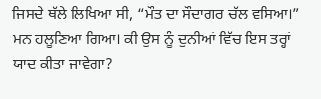ਜਿਸਦੇ ਥੱਲੇ ਲਿਖਿਆ ਸੀ, “ਮੌਤ ਦਾ ਸੌਦਾਗਰ ਚੱਲ ਵਸਿਆ।” ਮਨ ਹਲੂਣਿਆ ਗਿਆ। ਕੀ ਉਸ ਨੂੰ ਦੁਨੀਆਂ ਵਿੱਚ ਇਸ ਤਰ੍ਹਾਂ ਯਾਦ ਕੀਤਾ ਜਾਵੇਗਾ?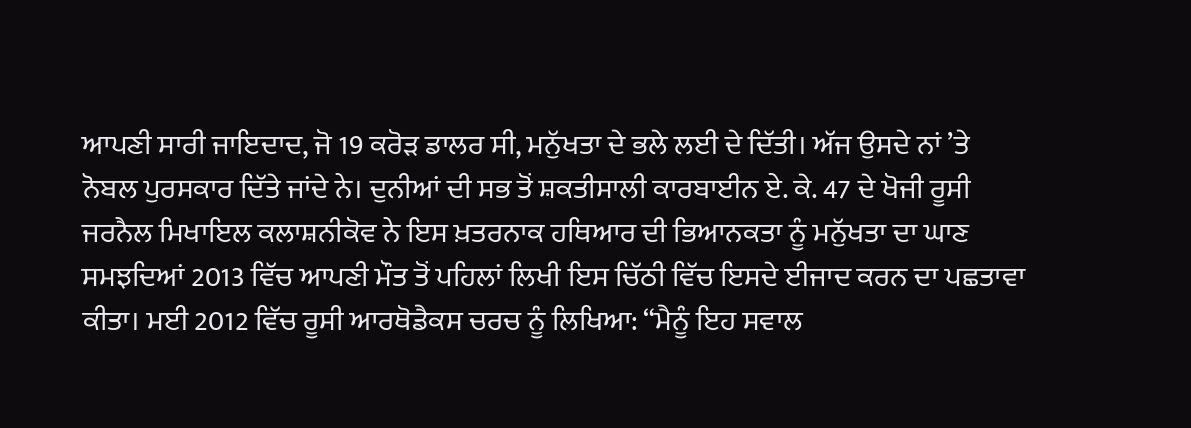ਆਪਣੀ ਸਾਰੀ ਜਾਇਦਾਦ, ਜੋ 19 ਕਰੋੜ ਡਾਲਰ ਸੀ, ਮਨੁੱਖਤਾ ਦੇ ਭਲੇ ਲਈ ਦੇ ਦਿੱਤੀ। ਅੱਜ ਉਸਦੇ ਨਾਂ ’ਤੇ ਨੋਬਲ ਪੁਰਸਕਾਰ ਦਿੱਤੇ ਜਾਂਦੇ ਨੇ। ਦੁਨੀਆਂ ਦੀ ਸਭ ਤੋਂ ਸ਼ਕਤੀਸਾਲੀ ਕਾਰਬਾਈਨ ਏ. ਕੇ. 47 ਦੇ ਖੋਜੀ ਰੂਸੀ ਜਰਨੈਲ ਮਿਖਾਇਲ ਕਲਾਸ਼ਨੀਕੋਵ ਨੇ ਇਸ ਖ਼ਤਰਨਾਕ ਹਥਿਆਰ ਦੀ ਭਿਆਨਕਤਾ ਨੂੰ ਮਨੁੱਖਤਾ ਦਾ ਘਾਣ ਸਮਝਦਿਆਂ 2013 ਵਿੱਚ ਆਪਣੀ ਮੌਤ ਤੋਂ ਪਹਿਲਾਂ ਲਿਖੀ ਇਸ ਚਿੱਠੀ ਵਿੱਚ ਇਸਦੇ ਈਜਾਦ ਕਰਨ ਦਾ ਪਛਤਾਵਾ ਕੀਤਾ। ਮਈ 2012 ਵਿੱਚ ਰੂਸੀ ਆਰਥੋਡੈਕਸ ਚਰਚ ਨੂੰ ਲਿਖਿਆ: “ਮੈਨੂੰ ਇਹ ਸਵਾਲ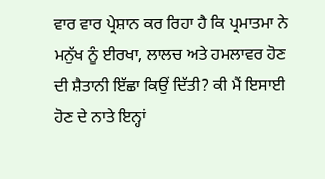ਵਾਰ ਵਾਰ ਪ੍ਰੇਸ਼ਾਨ ਕਰ ਰਿਹਾ ਹੈ ਕਿ ਪ੍ਰਮਾਤਮਾ ਨੇ ਮਨੁੱਖ ਨੂੰ ਈਰਖਾ, ਲਾਲਚ ਅਤੇ ਹਮਲਾਵਰ ਹੋਣ ਦੀ ਸ਼ੈਤਾਨੀ ਇੱਛਾ ਕਿਉਂ ਦਿੱਤੀ? ਕੀ ਮੈਂ ਇਸਾਈ ਹੋਣ ਦੇ ਨਾਤੇ ਇਨ੍ਹਾਂ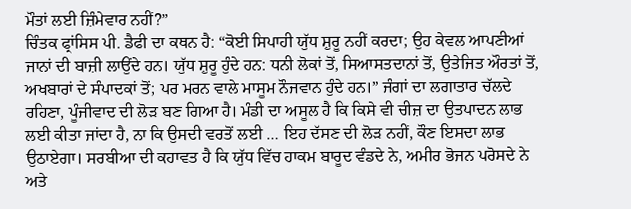ਮੌਤਾਂ ਲਈ ਜ਼ਿੰਮੇਵਾਰ ਨਹੀਂ?”
ਚਿੰਤਕ ਫ੍ਰਾਂਸਿਸ ਪੀ. ਡੈਫੀ ਦਾ ਕਥਨ ਹੈ: “ਕੋਈ ਸਿਪਾਹੀ ਯੁੱਧ ਸ਼ੁਰੂ ਨਹੀਂ ਕਰਦਾ; ਉਹ ਕੇਵਲ ਆਪਣੀਆਂ ਜਾਨਾਂ ਦੀ ਬਾਜ਼ੀ ਲਾਉਂਦੇ ਹਨ। ਯੁੱਧ ਸ਼ੁਰੂ ਹੁੰਦੇ ਹਨ: ਧਨੀ ਲੋਕਾਂ ਤੋਂ, ਸਿਆਸਤਦਾਨਾਂ ਤੋਂ, ਉਤੇਜਿਤ ਔਰਤਾਂ ਤੋਂ, ਅਖਬਾਰਾਂ ਦੇ ਸੰਪਾਦਕਾਂ ਤੋਂ; ਪਰ ਮਰਨ ਵਾਲੇ ਮਾਸੂਮ ਨੌਜਵਾਨ ਹੁੰਦੇ ਹਨ।” ਜੰਗਾਂ ਦਾ ਲਗਾਤਾਰ ਚੱਲਦੇ ਰਹਿਣਾ, ਪੂੰਜੀਵਾਦ ਦੀ ਲੋੜ ਬਣ ਗਿਆ ਹੈ। ਮੰਡੀ ਦਾ ਅਸੂਲ ਹੈ ਕਿ ਕਿਸੇ ਵੀ ਚੀਜ਼ ਦਾ ਉਤਪਾਦਨ ਲਾਭ ਲਈ ਕੀਤਾ ਜਾਂਦਾ ਹੈ, ਨਾ ਕਿ ਉਸਦੀ ਵਰਤੋਂ ਲਈ … ਇਹ ਦੱਸਣ ਦੀ ਲੋੜ ਨਹੀਂ, ਕੌਣ ਇਸਦਾ ਲਾਭ ਉਠਾਏਗਾ। ਸਰਬੀਆ ਦੀ ਕਹਾਵਤ ਹੈ ਕਿ ਯੁੱਧ ਵਿੱਚ ਹਾਕਮ ਬਾਰੂਦ ਵੰਡਦੇ ਨੇ, ਅਮੀਰ ਭੋਜਨ ਪਰੋਸਦੇ ਨੇ ਅਤੇ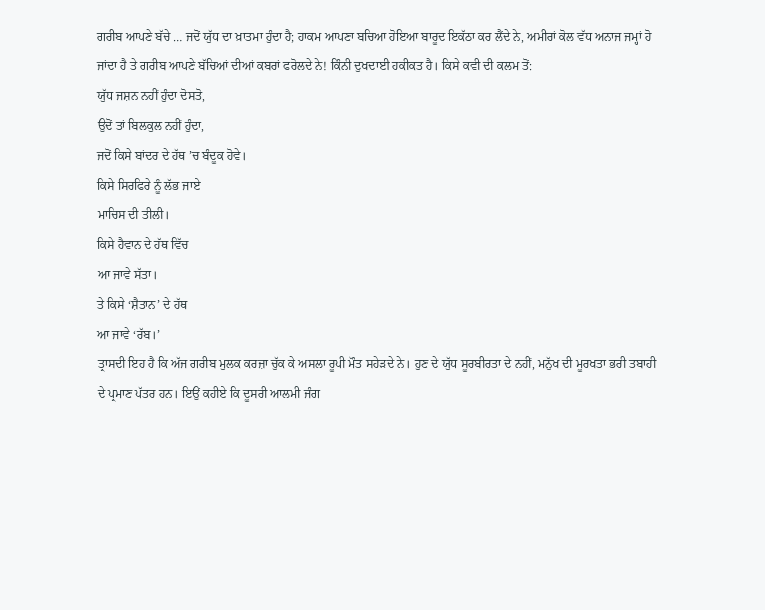ਗਰੀਬ ਆਪਣੇ ਬੱਚੇ … ਜਦੋਂ ਯੁੱਧ ਦਾ ਖ਼ਾਤਮਾ ਹੁੰਦਾ ਹੈ; ਹਾਕਮ ਆਪਣਾ ਬਚਿਆ ਹੋਇਆ ਬਾਰੂਦ ਇਕੱਠਾ ਕਰ ਲੈਂਦੇ ਨੇ, ਅਮੀਰਾਂ ਕੋਲ ਵੱਧ ਅਨਾਜ ਜਮ੍ਹਾਂ ਹੋ ਜਾਂਦਾ ਹੈ ਤੇ ਗਰੀਬ ਆਪਣੇ ਬੱਚਿਆਂ ਦੀਆਂ ਕਬਰਾਂ ਫਰੋਲਦੇ ਨੇ! ਕਿੰਨੀ ਦੁਖਦਾਈ ਹਕੀਕਤ ਹੈ। ਕਿਸੇ ਕਵੀ ਦੀ ਕਲਮ ਤੋਂ:
ਯੁੱਧ ਜਸ਼ਨ ਨਹੀਂ ਹੁੰਦਾ ਦੋਸਤੋ,
ਉਦੋਂ ਤਾਂ ਬਿਲਕੁਲ ਨਹੀਂ ਹੁੰਦਾ,
ਜਦੋਂ ਕਿਸੇ ਬਾਂਦਰ ਦੇ ਹੱਥ ’ਚ ਬੰਦੂਕ ਹੋਵੇ।
ਕਿਸੇ ਸਿਰਫਿਰੇ ਨੂੰ ਲੱਭ ਜਾਏ
ਮਾਚਿਸ ਦੀ ਤੀਲੀ।
ਕਿਸੇ ਹੈਵਾਨ ਦੇ ਹੱਥ ਵਿੱਚ
ਆ ਜਾਵੇ ਸੱਤਾ।
ਤੇ ਕਿਸੇ ‘ਸ਼ੈਤਾਨ’ ਦੇ ਹੱਥ
ਆ ਜਾਵੇ ‘ਰੱਬ।’
ਤ੍ਰਾਸਦੀ ਇਹ ਹੈ ਕਿ ਅੱਜ ਗਰੀਬ ਮੁਲਕ ਕਰਜ਼ਾ ਚੁੱਕ ਕੇ ਅਸਲਾ ਰੂਪੀ ਮੌਤ ਸਹੇੜਦੇ ਨੇ। ਹੁਣ ਦੇ ਯੁੱਧ ਸੂਰਬੀਰਤਾ ਦੇ ਨਹੀਂ, ਮਨੁੱਖ ਦੀ ਮੂਰਖਤਾ ਭਰੀ ਤਬਾਹੀ ਦੇ ਪ੍ਰਮਾਣ ਪੱਤਰ ਹਨ। ਇਉਂ ਕਹੀਏ ਕਿ ਦੂਸਰੀ ਆਲਮੀ ਜੰਗ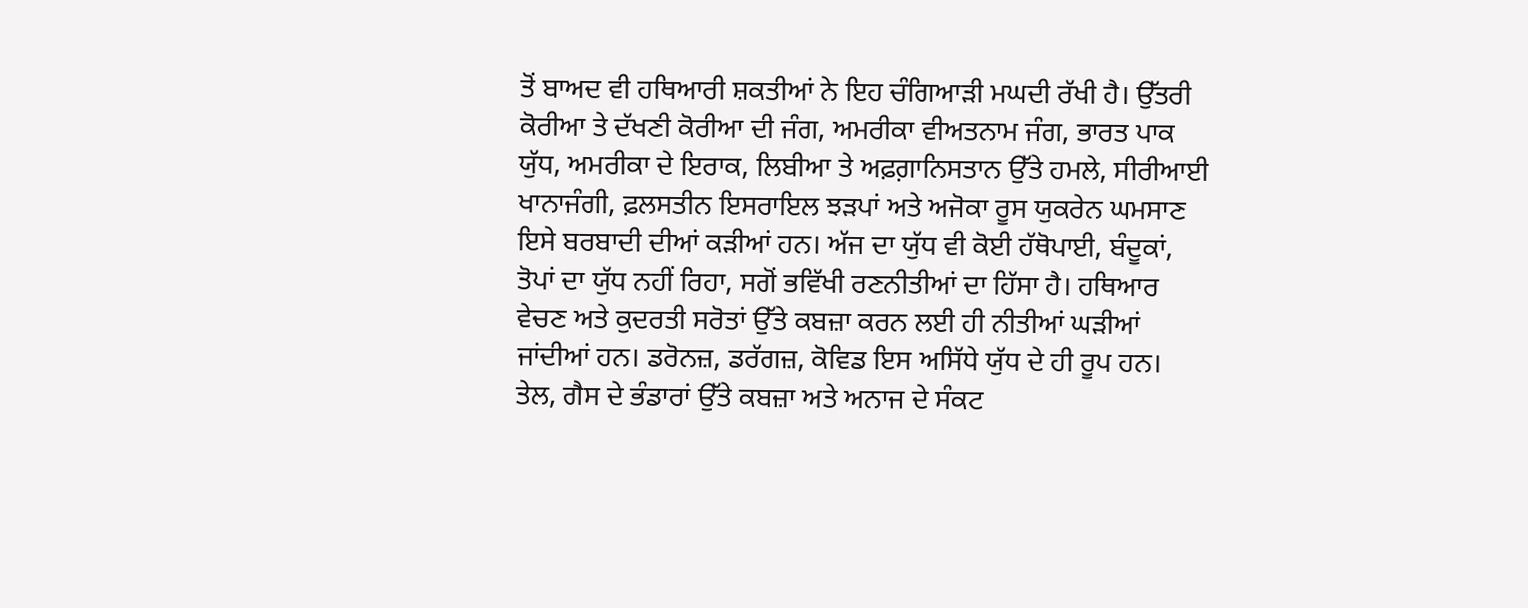ਤੋਂ ਬਾਅਦ ਵੀ ਹਥਿਆਰੀ ਸ਼ਕਤੀਆਂ ਨੇ ਇਹ ਚੰਗਿਆੜੀ ਮਘਦੀ ਰੱਖੀ ਹੈ। ਉੱਤਰੀ ਕੋਰੀਆ ਤੇ ਦੱਖਣੀ ਕੋਰੀਆ ਦੀ ਜੰਗ, ਅਮਰੀਕਾ ਵੀਅਤਨਾਮ ਜੰਗ, ਭਾਰਤ ਪਾਕ ਯੁੱਧ, ਅਮਰੀਕਾ ਦੇ ਇਰਾਕ, ਲਿਬੀਆ ਤੇ ਅਫ਼ਗ਼ਾਨਿਸਤਾਨ ਉੱਤੇ ਹਮਲੇ, ਸੀਰੀਆਈ ਖਾਨਾਜੰਗੀ, ਫ਼ਲਸਤੀਨ ਇਸਰਾਇਲ ਝੜਪਾਂ ਅਤੇ ਅਜੋਕਾ ਰੂਸ ਯੁਕਰੇਨ ਘਮਸਾਣ ਇਸੇ ਬਰਬਾਦੀ ਦੀਆਂ ਕੜੀਆਂ ਹਨ। ਅੱਜ ਦਾ ਯੁੱਧ ਵੀ ਕੋਈ ਹੱਥੋਪਾਈ, ਬੰਦੂਕਾਂ, ਤੋਪਾਂ ਦਾ ਯੁੱਧ ਨਹੀਂ ਰਿਹਾ, ਸਗੋਂ ਭਵਿੱਖੀ ਰਣਨੀਤੀਆਂ ਦਾ ਹਿੱਸਾ ਹੈ। ਹਥਿਆਰ ਵੇਚਣ ਅਤੇ ਕੁਦਰਤੀ ਸਰੋਤਾਂ ਉੱਤੇ ਕਬਜ਼ਾ ਕਰਨ ਲਈ ਹੀ ਨੀਤੀਆਂ ਘੜੀਆਂ ਜਾਂਦੀਆਂ ਹਨ। ਡਰੋਨਜ਼, ਡਰੱਗਜ਼, ਕੋਵਿਡ ਇਸ ਅਸਿੱਧੇ ਯੁੱਧ ਦੇ ਹੀ ਰੂਪ ਹਨ। ਤੇਲ, ਗੈਸ ਦੇ ਭੰਡਾਰਾਂ ਉੱਤੇ ਕਬਜ਼ਾ ਅਤੇ ਅਨਾਜ ਦੇ ਸੰਕਟ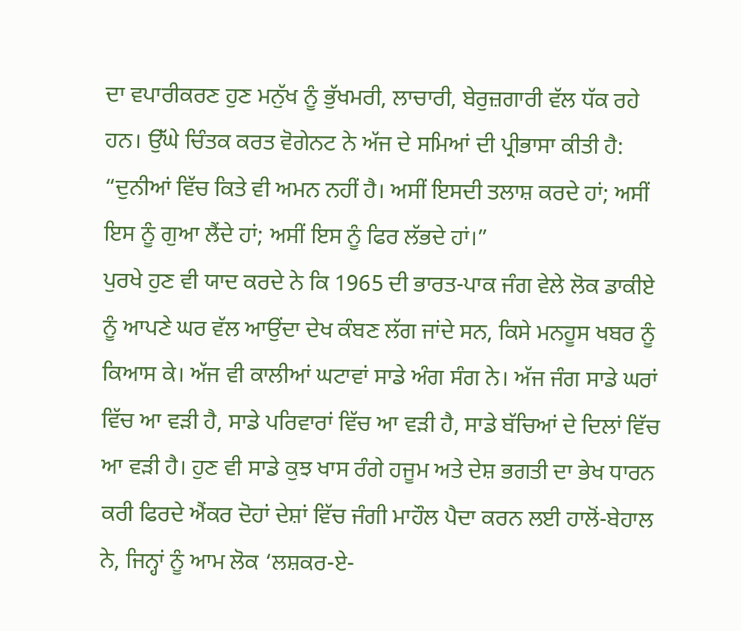ਦਾ ਵਪਾਰੀਕਰਣ ਹੁਣ ਮਨੁੱਖ ਨੂੰ ਭੁੱਖਮਰੀ, ਲਾਚਾਰੀ, ਬੇਰੁਜ਼ਗਾਰੀ ਵੱਲ ਧੱਕ ਰਹੇ ਹਨ। ਉੱਘੇ ਚਿੰਤਕ ਕਰਤ ਵੋਗੇਨਟ ਨੇ ਅੱਜ ਦੇ ਸਮਿਆਂ ਦੀ ਪ੍ਰੀਭਾਸਾ ਕੀਤੀ ਹੈ: “ਦੁਨੀਆਂ ਵਿੱਚ ਕਿਤੇ ਵੀ ਅਮਨ ਨਹੀਂ ਹੈ। ਅਸੀਂ ਇਸਦੀ ਤਲਾਸ਼ ਕਰਦੇ ਹਾਂ; ਅਸੀਂ ਇਸ ਨੂੰ ਗੁਆ ਲੈਂਦੇ ਹਾਂ; ਅਸੀਂ ਇਸ ਨੂੰ ਫਿਰ ਲੱਭਦੇ ਹਾਂ।”
ਪੁਰਖੇ ਹੁਣ ਵੀ ਯਾਦ ਕਰਦੇ ਨੇ ਕਿ 1965 ਦੀ ਭਾਰਤ-ਪਾਕ ਜੰਗ ਵੇਲੇ ਲੋਕ ਡਾਕੀਏ ਨੂੰ ਆਪਣੇ ਘਰ ਵੱਲ ਆਉਂਦਾ ਦੇਖ ਕੰਬਣ ਲੱਗ ਜਾਂਦੇ ਸਨ, ਕਿਸੇ ਮਨਹੂਸ ਖਬਰ ਨੂੰ ਕਿਆਸ ਕੇ। ਅੱਜ ਵੀ ਕਾਲੀਆਂ ਘਟਾਵਾਂ ਸਾਡੇ ਅੰਗ ਸੰਗ ਨੇ। ਅੱਜ ਜੰਗ ਸਾਡੇ ਘਰਾਂ ਵਿੱਚ ਆ ਵੜੀ ਹੈ, ਸਾਡੇ ਪਰਿਵਾਰਾਂ ਵਿੱਚ ਆ ਵੜੀ ਹੈ, ਸਾਡੇ ਬੱਚਿਆਂ ਦੇ ਦਿਲਾਂ ਵਿੱਚ ਆ ਵੜੀ ਹੈ। ਹੁਣ ਵੀ ਸਾਡੇ ਕੁਝ ਖਾਸ ਰੰਗੇ ਹਜੂਮ ਅਤੇ ਦੇਸ਼ ਭਗਤੀ ਦਾ ਭੇਖ ਧਾਰਨ ਕਰੀ ਫਿਰਦੇ ਐਂਕਰ ਦੋਹਾਂ ਦੇਸ਼ਾਂ ਵਿੱਚ ਜੰਗੀ ਮਾਹੌਲ ਪੈਦਾ ਕਰਨ ਲਈ ਹਾਲੋਂ-ਬੇਹਾਲ ਨੇ, ਜਿਨ੍ਹਾਂ ਨੂੰ ਆਮ ਲੋਕ ‘ਲਸ਼ਕਰ-ਏ-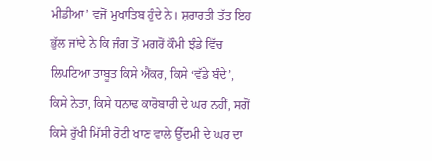ਮੀਡੀਆ’ ਵਜੋਂ ਮੁਖਾਤਿਬ ਹੁੰਦੇ ਨੇ। ਸ਼ਰਾਰਤੀ ਤੱਤ ਇਹ ਭੁੱਲ ਜਾਂਦੇ ਨੇ ਕਿ ਜੰਗ ਤੋਂ ਮਗਰੋਂ ਕੌਮੀ ਝੰਡੇ ਵਿੱਚ ਲਿਪਟਿਆ ਤਾਬੂਤ ਕਿਸੇ ਐਂਕਰ, ਕਿਸੇ ‘ਵੱਡੇ ਬੰਦੇ’, ਕਿਸੇ ਨੇਤਾ, ਕਿਸੇ ਧਨਾਢ ਕਾਰੋਬਾਰੀ ਦੇ ਘਰ ਨਹੀਂ, ਸਗੋਂ ਕਿਸੇ ਰੁੱਖੀ ਮਿੱਸੀ ਰੋਟੀ ਖਾਣ ਵਾਲੇ ਉੱਦਮੀ ਦੇ ਘਰ ਦਾ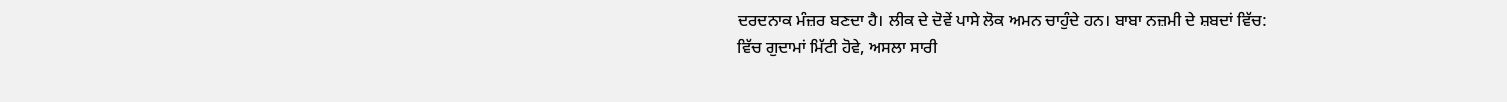ਦਰਦਨਾਕ ਮੰਜ਼ਰ ਬਣਦਾ ਹੈ। ਲੀਕ ਦੇ ਦੋਵੇਂ ਪਾਸੇ ਲੋਕ ਅਮਨ ਚਾਹੁੰਦੇ ਹਨ। ਬਾਬਾ ਨਜ਼ਮੀ ਦੇ ਸ਼ਬਦਾਂ ਵਿੱਚ:
ਵਿੱਚ ਗੁਦਾਮਾਂ ਮਿੱਟੀ ਹੋਵੇ, ਅਸਲਾ ਸਾਰੀ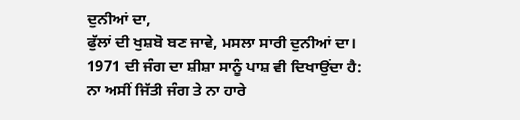ਦੁਨੀਆਂ ਦਾ,
ਫੁੱਲਾਂ ਦੀ ਖੁਸ਼ਬੋ ਬਣ ਜਾਵੇ, ਮਸਲਾ ਸਾਰੀ ਦੁਨੀਆਂ ਦਾ।
1971 ਦੀ ਜੰਗ ਦਾ ਸ਼ੀਸ਼ਾ ਸਾਨੂੰ ਪਾਸ਼ ਵੀ ਦਿਖਾਉਂਦਾ ਹੈ:
ਨਾ ਅਸੀਂ ਜਿੱਤੀ ਜੰਗ ਤੇ ਨਾ ਹਾਰੇ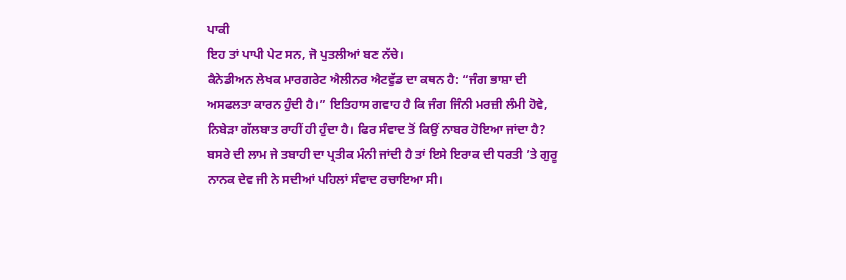ਪਾਕੀ
ਇਹ ਤਾਂ ਪਾਪੀ ਪੇਟ ਸਨ, ਜੋ ਪੁਤਲੀਆਂ ਬਣ ਨੱਚੇ।
ਕੈਨੇਡੀਅਨ ਲੇਖਕ ਮਾਰਗਰੇਟ ਐਲੀਨਰ ਐਟਵੁੱਡ ਦਾ ਕਥਨ ਹੈ: “ਜੰਗ ਭਾਸ਼ਾ ਦੀ ਅਸਫਲਤਾ ਕਾਰਨ ਹੁੰਦੀ ਹੈ।” ਇਤਿਹਾਸ ਗਵਾਹ ਹੈ ਕਿ ਜੰਗ ਜਿੰਨੀ ਮਰਜ਼ੀ ਲੰਮੀ ਹੋਵੇ, ਨਿਬੇੜਾ ਗੱਲਬਾਤ ਰਾਹੀਂ ਹੀ ਹੁੰਦਾ ਹੈ। ਫਿਰ ਸੰਵਾਦ ਤੋਂ ਕਿਉਂ ਨਾਬਰ ਹੋਇਆ ਜਾਂਦਾ ਹੈ? ਬਸਰੇ ਦੀ ਲਾਮ ਜੇ ਤਬਾਹੀ ਦਾ ਪ੍ਰਤੀਕ ਮੰਨੀ ਜਾਂਦੀ ਹੈ ਤਾਂ ਇਸੇ ਇਰਾਕ ਦੀ ਧਰਤੀ ’ਤੇ ਗੁਰੂ ਨਾਨਕ ਦੇਵ ਜੀ ਨੇ ਸਦੀਆਂ ਪਹਿਲਾਂ ਸੰਵਾਦ ਰਚਾਇਆ ਸੀ।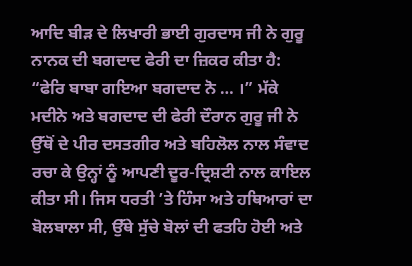ਆਦਿ ਬੀੜ ਦੇ ਲਿਖਾਰੀ ਭਾਈ ਗੁਰਦਾਸ ਜੀ ਨੇ ਗੁਰੂ ਨਾਨਕ ਦੀ ਬਗਦਾਦ ਫੇਰੀ ਦਾ ਜ਼ਿਕਰ ਕੀਤਾ ਹੈ: “ਫੇਰਿ ਬਾਬਾ ਗਇਆ ਬਗਦਾਦ ਨੋ … ।” ਮੱਕੇ ਮਦੀਨੇ ਅਤੇ ਬਗਦਾਦ ਦੀ ਫੇਰੀ ਦੌਰਾਨ ਗੁਰੂ ਜੀ ਨੇ ਉੱਥੋਂ ਦੇ ਪੀਰ ਦਸਤਗੀਰ ਅਤੇ ਬਹਿਲੋਲ ਨਾਲ ਸੰਵਾਦ ਰਚਾ ਕੇ ਉਨ੍ਹਾਂ ਨੂੰ ਆਪਣੀ ਦੂਰ-ਦ੍ਰਿਸ਼ਟੀ ਨਾਲ ਕਾਇਲ ਕੀਤਾ ਸੀ। ਜਿਸ ਧਰਤੀ ’ਤੇ ਹਿੰਸਾ ਅਤੇ ਹਥਿਆਰਾਂ ਦਾ ਬੋਲਬਾਲਾ ਸੀ, ਉੱਥੇ ਸੁੱਚੇ ਬੋਲਾਂ ਦੀ ਫਤਹਿ ਹੋਈ ਅਤੇ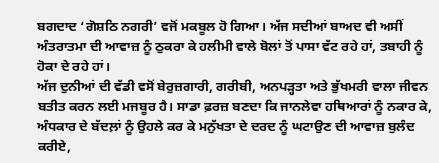ਬਗਦਾਦ ‘ਗੋਸ਼ਠਿ ਨਗਰੀ’ ਵਜੋਂ ਮਕਬੂਲ ਹੋ ਗਿਆ। ਅੱਜ ਸਦੀਆਂ ਬਾਅਦ ਵੀ ਅਸੀਂ ਅੰਤਰਾਤਮਾ ਦੀ ਆਵਾਜ਼ ਨੂੰ ਠੁਕਰਾ ਕੇ ਹਲੀਮੀ ਵਾਲੇ ਬੋਲਾਂ ਤੋਂ ਪਾਸਾ ਵੱਟ ਰਹੇ ਹਾਂ, ਤਬਾਹੀ ਨੂੰ ਹੋਕਾ ਦੇ ਰਹੇ ਹਾਂ।
ਅੱਜ ਦੁਨੀਆਂ ਦੀ ਵੱਡੀ ਵਸੋਂ ਬੇਰੁਜ਼ਗਾਰੀ, ਗਰੀਬੀ, ਅਨਪੜ੍ਹਤਾ ਅਤੇ ਭੁੱਖਮਰੀ ਵਾਲਾ ਜੀਵਨ ਬਤੀਤ ਕਰਨ ਲਈ ਮਜਬੂਰ ਹੈ। ਸਾਡਾ ਫ਼ਰਜ਼ ਬਣਦਾ ਕਿ ਜਾਨਲੇਵਾ ਹਥਿਆਰਾਂ ਨੂੰ ਨਕਾਰ ਕੇ, ਅੰਧਕਾਰ ਦੇ ਬੱਦਲ਼ਾਂ ਨੂੰ ਉਹਲੇ ਕਰ ਕੇ ਮਨੁੱਖਤਾ ਦੇ ਦਰਦ ਨੂੰ ਘਟਾਉਣ ਦੀ ਆਵਾਜ਼ ਬੁਲੰਦ ਕਰੀਏ,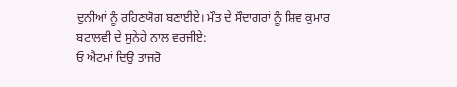ਦੁਨੀਆਂ ਨੂੰ ਰਹਿਣਯੋਗ ਬਣਾਈਏ। ਮੌਤ ਦੇ ਸੌਦਾਗਰਾਂ ਨੂੰ ਸ਼ਿਵ ਕੁਮਾਰ ਬਟਾਲਵੀ ਦੇ ਸੁਨੇਹੇ ਨਾਲ ਵਰਜੀਏ:
ਓ ਐਟਮਾਂ ਦਿਉ ਤਾਜਰੋ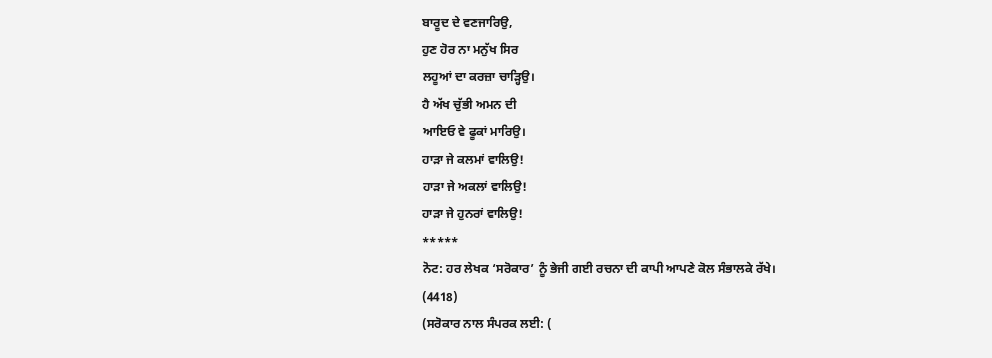ਬਾਰੂਦ ਦੇ ਵਣਜਾਰਿਉ,
ਹੁਣ ਹੋਰ ਨਾ ਮਨੁੱਖ ਸਿਰ
ਲਹੂਆਂ ਦਾ ਕਰਜ਼ਾ ਚਾੜ੍ਹਿਉ।
ਹੈ ਅੱਖ ਚੁੱਭੀ ਅਮਨ ਦੀ
ਆਇਓ ਵੇ ਫੂਕਾਂ ਮਾਰਿਉ।
ਹਾੜਾ ਜੇ ਕਲਮਾਂ ਵਾਲਿਉ!
ਹਾੜਾ ਜੇ ਅਕਲਾਂ ਵਾਲਿਉ!
ਹਾੜਾ ਜੇ ਹੁਨਰਾਂ ਵਾਲਿਉ!
*****
ਨੋਟ: ਹਰ ਲੇਖਕ ‘ਸਰੋਕਾਰ’ ਨੂੰ ਭੇਜੀ ਗਈ ਰਚਨਾ ਦੀ ਕਾਪੀ ਆਪਣੇ ਕੋਲ ਸੰਭਾਲਕੇ ਰੱਖੇ।
(4418)
(ਸਰੋਕਾਰ ਨਾਲ ਸੰਪਰਕ ਲਈ: (